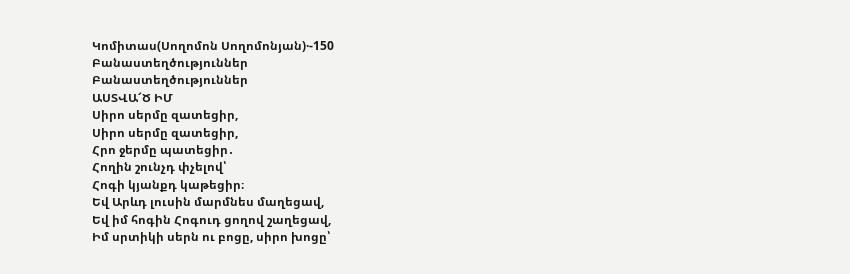Կոմիտաս(Սողոմոն Սողոմոնյան)·-150
Բանաստեղծություններ
Բանաստեղծություններ
ԱՍՏՎԱ՜Ծ ԻՄ
Սիրո սերմը զատեցիր,
Սիրո սերմը զատեցիր,
Հրո ջերմը պատեցիր․
Հողին շունչդ փչելով՝
Հոգի կյանքդ կաթեցիր։
Եվ Արևդ լուսին մարմնես մաղեցավ,
Եվ իմ հոգին Հոգուդ ցողով շաղեցավ,
Իմ սրտիկի սերն ու բոցը, սիրո խոցը՝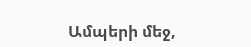Ամպերի մեջ,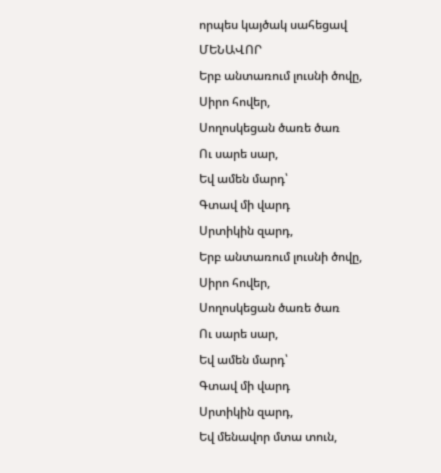որպես կայծակ սահեցավ
ՄԵՆԱՎՈՐ
Երբ անտառում լուսնի ծովը,
Սիրո հովեր,
Սողոսկեցան ծառե ծառ
Ու սարե սար,
Եվ ամեն մարդ՝
Գտավ մի վարդ
Սրտիկին զարդ,
Երբ անտառում լուսնի ծովը,
Սիրո հովեր,
Սողոսկեցան ծառե ծառ
Ու սարե սար,
Եվ ամեն մարդ՝
Գտավ մի վարդ
Սրտիկին զարդ,
Եվ մենավոր մտա տուն,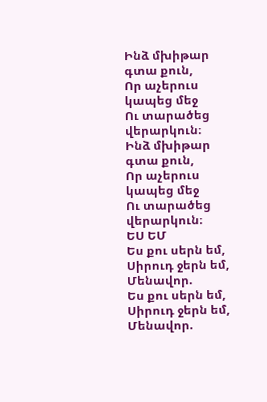Ինձ մխիթար գտա քուն,
Որ աչերուս կապեց մեջ
Ու տարածեց վերարկուն։
Ինձ մխիթար գտա քուն,
Որ աչերուս կապեց մեջ
Ու տարածեց վերարկուն։
ԵՍ ԵՄ
Ես քու սերն եմ,
Սիրուդ ջերն եմ,
Մենավոր.
Ես քու սերն եմ,
Սիրուդ ջերն եմ,
Մենավոր.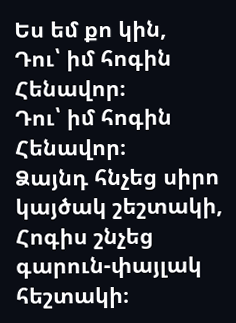Ես եմ քո կին,
Դու՝ իմ հոգին
Հենավոր։
Դու՝ իմ հոգին
Հենավոր։
Ձայնդ հնչեց սիրո կայծակ շեշտակի,
Հոգիս շնչեց գարուն-փայլակ հեշտակի։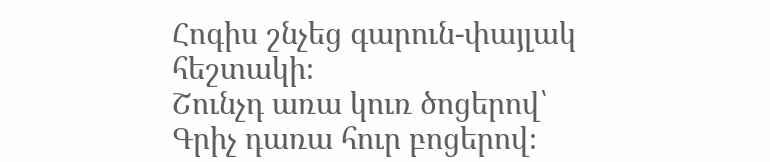Հոգիս շնչեց գարուն-փայլակ հեշտակի։
Շունչդ առա կուռ ծոցերով՝
Գրիչ դառա հուր բոցերով։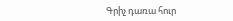Գրիչ դառա հուր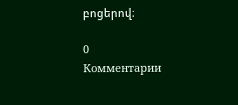բոցերով։

0
Комментарии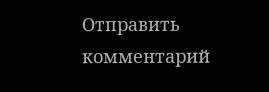Отправить комментарий